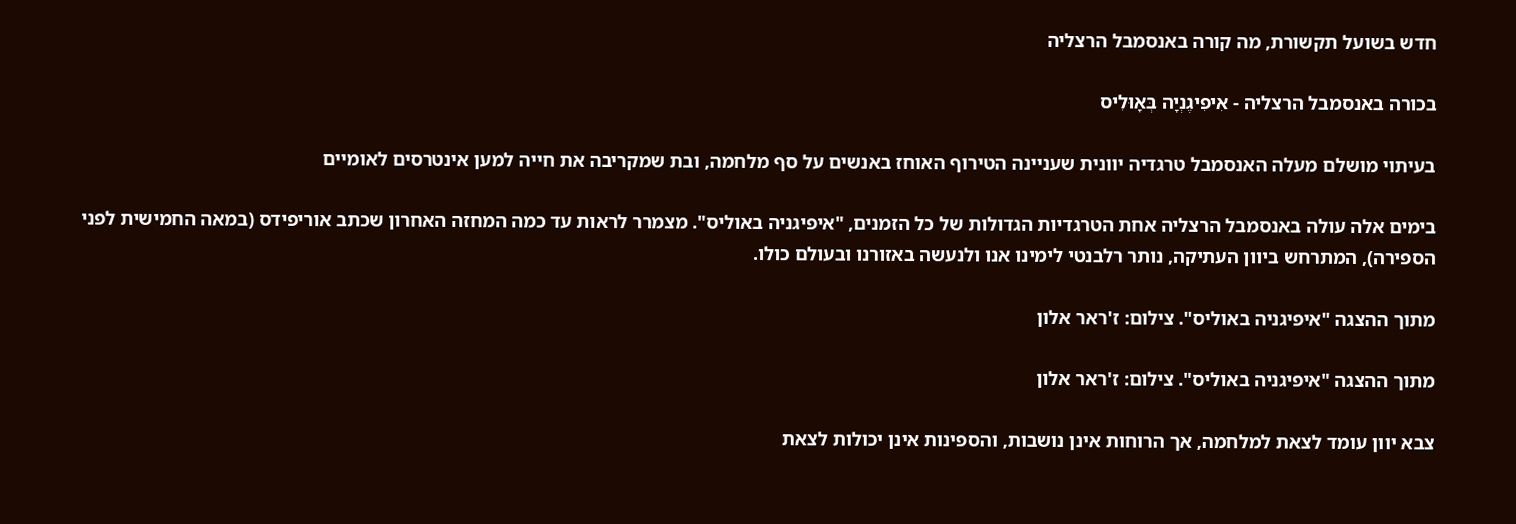חדש בשועל תקשורת, מה קורה באנסמבל הרצליה

בכורה באנסמבל הרצליה - אִיפִיגֶנְיָה בְּאָוּלִיס

בעיתוי מושלם מעלה האנסמבל טרגדיה יוונית שעניינה הטירוף האוחז באנשים על סף מלחמה, ובת שמקריבה את חייה למען אינטרסים לאומיים

בימים אלה עולה באנסמבל הרצליה אחת הטרגדיות הגדולות של כל הזמנים, "איפיגניה באוליס". מצמרר לראות עד כמה המחזה האחרון שכתב אוריפידס (במאה החמישית לפני הספירה), המתרחש ביוון העתיקה, נותר רלבנטי לימינו אנו ולנעשה באזורנו ובעולם כולו.

מתוך ההצגה "איפיגניה באוליס". צילום: ז'ראר אלון

מתוך ההצגה "איפיגניה באוליס". צילום: ז'ראר אלון

צבא יוון עומד לצאת למלחמה, אך הרוחות אינן נושבות, והספינות אינן יכולות לצאת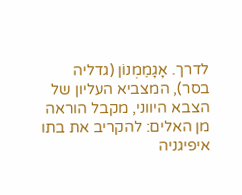לדרך. אָגָמֶמְנוֹן (גדליה בסר), המצביא העליון של הצבא היווני, מקבל הוראה מן האלים: להקריב את בתו איפיגניה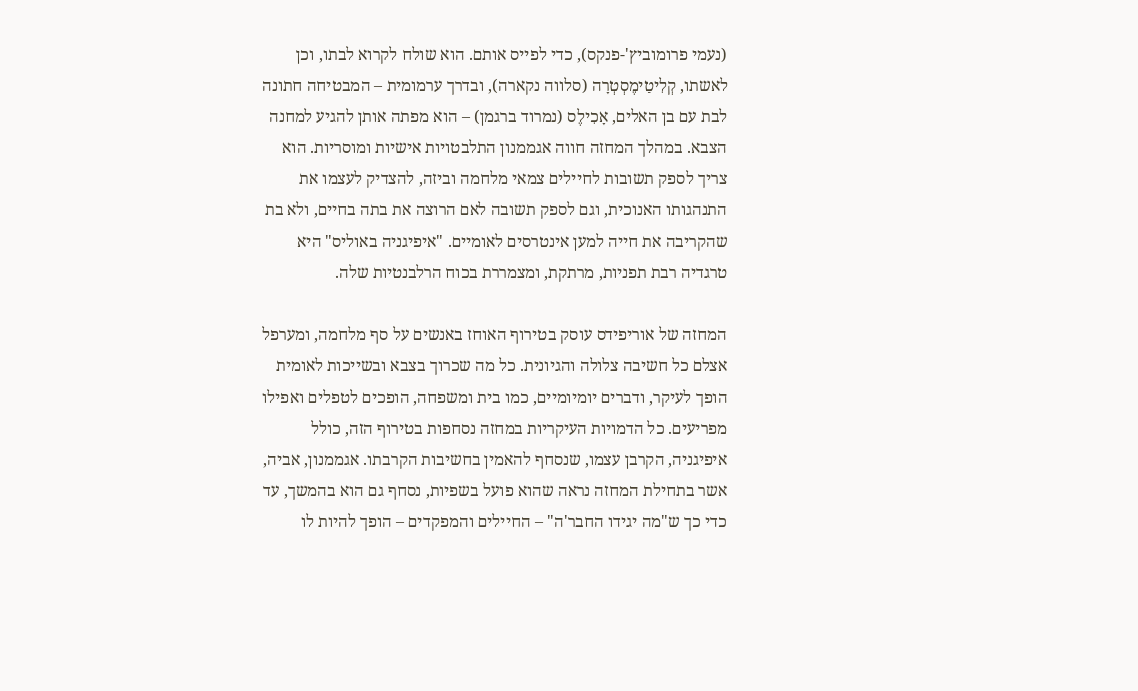(נעמי פרומוביץ'-פנקס), כדי לפייס אותם. הוא שולח לקרוא לבתו, וכן לאשתו, קְלִיטַימֶסְטְרָה (סלווה נקארה), ובדרך ערמומית – המבטיחה חתונה לבת עם בן האלים, אָכִילֶס (נמרוד ברגמן) – הוא מפתה אותן להגיע למחנה הצבא. במהלך המחזה חווה אגממנון התלבטויות אישיות ומוסריות. הוא צריך לספק תשובות לחיילים צמאי מלחמה וביזה, להצדיק לעצמו את התנהגותו האנוכית, וגם לספק תשובה לאם הרוצה את בתה בחיים, ולא בת שהקריבה את חייה למען אינטרסים לאומיים. "איפיגניה באוליס" היא טרגדיה רבת תפניות, מרתקת, ומצמררת בכוח הרלבנטיות שלה.

המחזה של אוריפידס עוסק בטירוף האוחז באנשים על סף מלחמה, ומערפל אצלם כל חשיבה צלולה והגיונית. כל מה שכרוך בצבא ובשייכות לאומית הופך לעיקר, ודברים יומיומיים, כמו בית ומשפחה, הופכים לטפלים ואפילו מפריעים. כל הדמויות העיקריות במחזה נסחפות בטירוף הזה, כולל איפיגניה, הקרבן עצמו, שנסחף להאמין בחשיבות הקרבתו. אגממנון, אביה, אשר בתחילת המחזה נראה שהוא פועל בשפיות, נסחף גם הוא בהמשך, עד כדי כך ש"מה יגידו החבר'ה" – החיילים והמפקדים – הופך להיות לו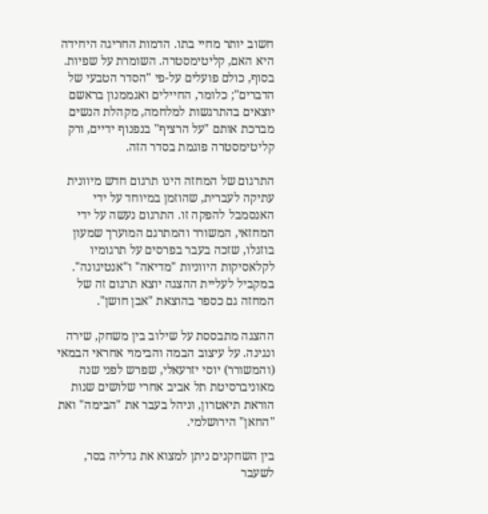חשוב יותר מחיי בתו. הדמות החריגה היחידה היא האם, קליטימסטרה. השומרת על שפיות. בסוף, כולם פועלים על-פי "הסדר הטבעי של הדברים"; כלומר, החיילים ואגממנון בראשם יוצאים בהתרגשות למלחמה, מקהלת הנשים מברכת אותם "על הרציף" בנפנוף ידיים, ורק קליטימסטרה פוגמת בסדר הזה.

התרגום של המחזה הינו תרגום חדש מיוונית עתיקה לעברית, שהוזמן במיוחד על ידי האנסמבל להפקה זו. התרגום נעשה על ידי המחזאי, המשורר והמתרגם המוערך שמעון בוזגלו, שזכה בעבר בפרסים על תרגומיו לקלאסיקות היווניות "מדיאה" ו"אנטיגונה". במקביל לעליית ההצגה יוצא תרגום זה של המחזה גם כספר בהוצאת "אבן חושן".

ההצגה מתבססת על שילוב בין משחק, שירה ונגינה. על עיצוב הבמה והבימוי אחראי הבמאי (והמשורר) יוסי יזרעאלי, שפרש לפני שנה מאוניברסיטת תל אביב אחרי שלושים שנות הוראת תיאטרון, וניהל בעבר את "הבימה" ואת "החאן" הירושלמי.

בין השחקנים ניתן למצוא את גדליה בסר, לשעבר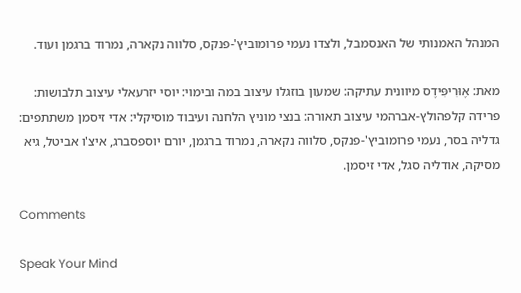המנהל האמנותי של האנסמבל, ולצדו נעמי פרומוביץ'-פנקס, סלווה נקארה, נמרוד ברגמן ועוד.

מאת: אֶוּרִיפִּידֶס מיוונית עתיקה: שמעון בוזגלו עיצוב במה ובימוי: יוסי יזרעאלי עיצוב תלבושות: פרידה קלפהולץ-אברהמי עיצוב תאורה: בנצי מוניץ הלחנה ועיבוד מוסיקלי: אדי זיסמן משתתפים: גדליה בסר, נעמי פרומוביץ'-פנקס, סלווה נקארה, נמרוד ברגמן, יורם יוספסברג, איצ'ו אביטל, גיא מסיקה, אודליה סגל, אדי זיסמן.

Comments

Speak Your Mind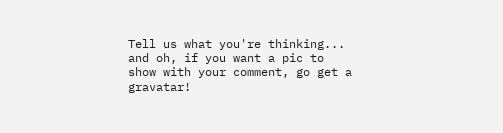Tell us what you're thinking...
and oh, if you want a pic to show with your comment, go get a gravatar!